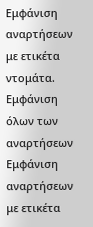Εμφάνιση αναρτήσεων με ετικέτα ντομάτα. Εμφάνιση όλων των αναρτήσεων
Εμφάνιση αναρτήσεων με ετικέτα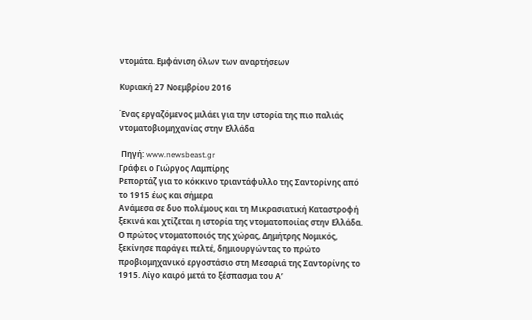ντομάτα. Εμφάνιση όλων των αναρτήσεων

Κυριακή 27 Νοεμβρίου 2016

Ένας εργαζόμενος μιλάει για την ιστορία της πιο παλιάς ντοματοβιομηχανίας στην Ελλάδα

 Πηγή: www.newsbeast.gr
Γράφει ο Γιώργος Λαμπίρης
Ρεπορτάζ για το κόκκινο τριαντάφυλλο της Σαντορίνης από το 1915 έως και σήμερα
Ανάμεσα σε δυο πολέμους και τη Μικρασιατική Καταστροφή ξεκινά και χτίζεται η ιστορία της ντοματοποιίας στην Ελλάδα. Ο πρώτος ντοματοποιός της χώρας, Δημήτρης Νομικός, ξεκίνησε παράγει πελτέ, δημιουργώντας το πρώτο προβιομηχανικό εργοστάσιο στη Μεσαριά της Σαντορίνης το 1915. Λίγο καιρό μετά το ξέσπασμα του Α’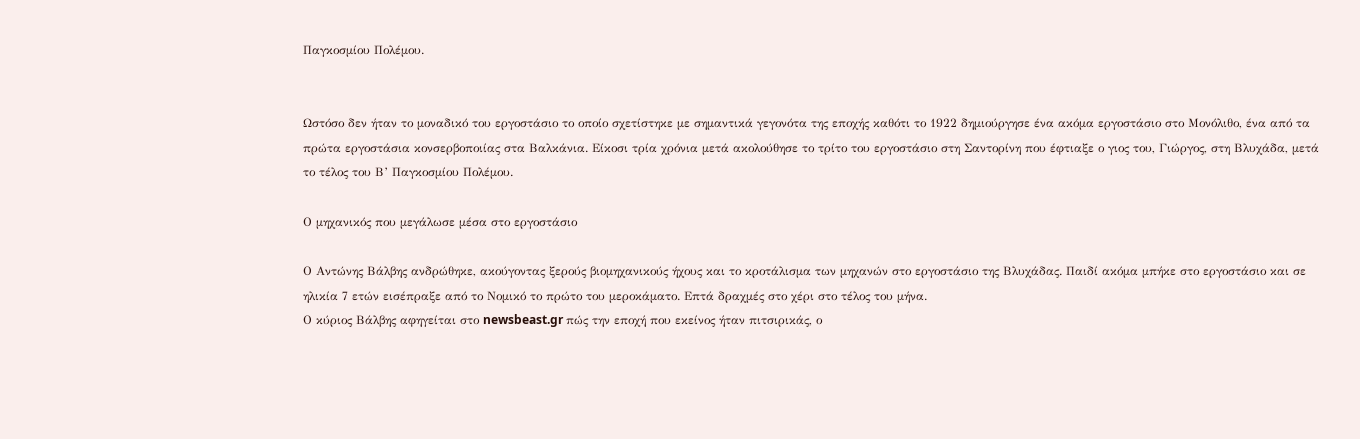Παγκοσμίου Πολέμου.


Ωστόσο δεν ήταν το μοναδικό του εργοστάσιο το οποίο σχετίστηκε με σημαντικά γεγονότα της εποχής καθότι το 1922 δημιούργησε ένα ακόμα εργοστάσιο στο Μονόλιθο, ένα από τα πρώτα εργοστάσια κονσερβοποιίας στα Βαλκάνια. Είκοσι τρία χρόνια μετά ακολούθησε το τρίτο του εργοστάσιο στη Σαντορίνη που έφτιαξε ο γιος του, Γιώργος, στη Βλυχάδα, μετά το τέλος του Β’ Παγκοσμίου Πολέμου.

Ο μηχανικός που μεγάλωσε μέσα στο εργοστάσιο

Ο Αντώνης Βάλβης ανδρώθηκε, ακούγοντας ξερούς βιομηχανικούς ήχους και το κροτάλισμα των μηχανών στο εργοστάσιο της Βλυχάδας. Παιδί ακόμα μπήκε στο εργοστάσιο και σε ηλικία 7 ετών εισέπραξε από το Νομικό το πρώτο του μεροκάματο. Επτά δραχμές στο χέρι στο τέλος του μήνα.
Ο κύριος Βάλβης αφηγείται στο newsbeast.gr πώς την εποχή που εκείνος ήταν πιτσιρικάς, ο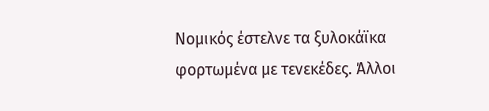Νομικός έστελνε τα ξυλοκάϊκα φορτωμένα με τενεκέδες. Άλλοι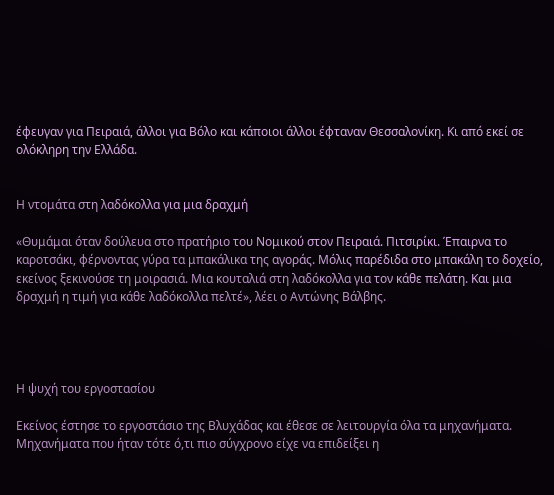έφευγαν για Πειραιά, άλλοι για Βόλο και κάποιοι άλλοι έφταναν Θεσσαλονίκη. Κι από εκεί σε ολόκληρη την Ελλάδα.


Η ντομάτα στη λαδόκολλα για μια δραχμή

«Θυμάμαι όταν δούλευα στο πρατήριο του Νομικού στον Πειραιά. Πιτσιρίκι. Έπαιρνα το καροτσάκι, φέρνοντας γύρα τα μπακάλικα της αγοράς. Μόλις παρέδιδα στο μπακάλη το δοχείο, εκείνος ξεκινούσε τη μοιρασιά. Μια κουταλιά στη λαδόκολλα για τον κάθε πελάτη. Και μια δραχμή η τιμή για κάθε λαδόκολλα πελτέ», λέει ο Αντώνης Βάλβης.




Η ψυχή του εργοστασίου

Εκείνος έστησε το εργοστάσιο της Βλυχάδας και έθεσε σε λειτουργία όλα τα μηχανήματα. Μηχανήματα που ήταν τότε ό,τι πιο σύγχρονο είχε να επιδείξει η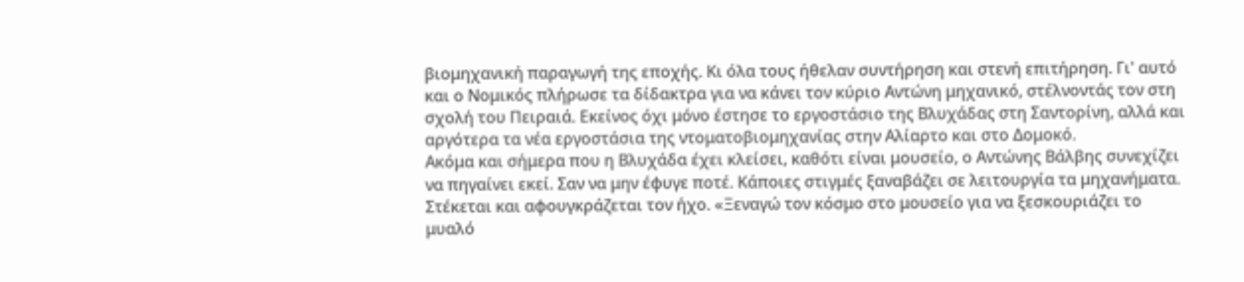βιομηχανική παραγωγή της εποχής. Κι όλα τους ήθελαν συντήρηση και στενή επιτήρηση. Γι' αυτό και ο Νομικός πλήρωσε τα δίδακτρα για να κάνει τον κύριο Αντώνη μηχανικό, στέλνοντάς τον στη σχολή του Πειραιά. Εκείνος όχι μόνο έστησε το εργοστάσιο της Βλυχάδας στη Σαντορίνη, αλλά και αργότερα τα νέα εργοστάσια της ντοματοβιομηχανίας στην Αλίαρτο και στο Δομοκό.
Ακόμα και σήμερα που η Βλυχάδα έχει κλείσει, καθότι είναι μουσείο, ο Αντώνης Βάλβης συνεχίζει να πηγαίνει εκεί. Σαν να μην έφυγε ποτέ. Κάποιες στιγμές ξαναβάζει σε λειτουργία τα μηχανήματα. Στέκεται και αφουγκράζεται τον ήχο. «Ξεναγώ τον κόσμο στο μουσείο για να ξεσκουριάζει το μυαλό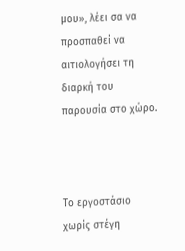μου», λέει σα να προσπαθεί να αιτιολογήσει τη διαρκή του παρουσία στο χώρο.



Το εργοστάσιο χωρίς στέγη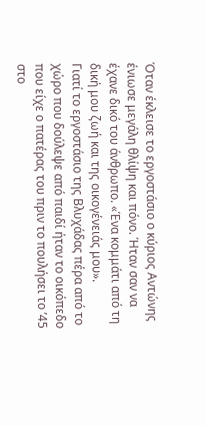Όταν έκλεισε το εργοστάσιο ο κύριος Αντώνης ένιωσε μεγάλη θλίψη και πόνο. Ήταν σαν να έχανε δικό του άνθρωπο. «Ένα κομμάτι από τη δική μου ζωή και της οικογένειάς μου».
Γιατί το εργοστάσιο της Βλυχάδας πέρα από το χώρο που δούλεψε από παιδί ήταν το οικόπεδο που είχε ο πατέρας του πριν το πουλήσει το ’45 στο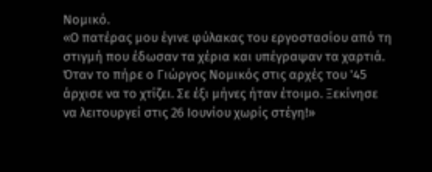Νομικό.
«Ο πατέρας μου έγινε φύλακας του εργοστασίου από τη στιγμή που έδωσαν τα χέρια και υπέγραψαν τα χαρτιά. Όταν το πήρε ο Γιώργος Νομικός στις αρχές του '45 άρχισε να το χτίζει. Σε έξι μήνες ήταν έτοιμο. Ξεκίνησε να λειτουργεί στις 26 Ιουνίου χωρίς στέγη!»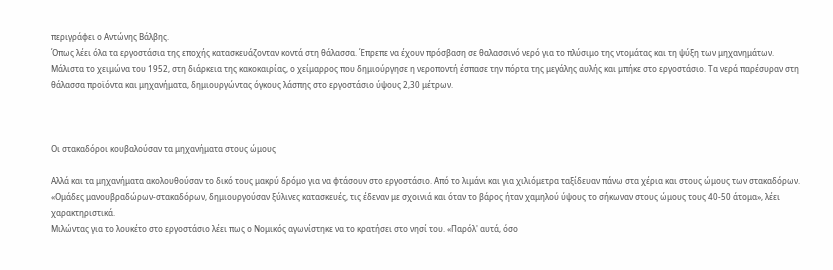περιγράφει ο Αντώνης Βάλβης.
Όπως λέει όλα τα εργοστάσια της εποχής κατασκευάζονταν κοντά στη θάλασσα. Έπρεπε να έχουν πρόσβαση σε θαλασσινό νερό για το πλύσιμο της ντομάτας και τη ψύξη των μηχανημάτων.
Μάλιστα το χειμώνα του 1952, στη διάρκεια της κακοκαιρίας, ο χείμαρρος που δημιούργησε η νεροποντή έσπασε την πόρτα της μεγάλης αυλής και μπήκε στο εργοστάσιο. Τα νερά παρέσυραν στη θάλασσα προϊόντα και μηχανήματα, δημιουργώντας όγκους λάσπης στο εργοστάσιο ύψους 2,30 μέτρων.



Οι στακαδόροι κουβαλούσαν τα μηχανήματα στους ώμους

Αλλά και τα μηχανήματα ακολουθούσαν το δικό τους μακρύ δρόμο για να φτάσουν στο εργοστάσιο. Από το λιμάνι και για χιλιόμετρα ταξίδευαν πάνω στα χέρια και στους ώμους των στακαδόρων.
«Ομάδες μανουβραδώρων-στακαδόρων, δημιουργούσαν ξύλινες κατασκευές, τις έδεναν με σχοινιά και όταν το βάρος ήταν χαμηλού ύψους το σήκωναν στους ώμους τους 40-50 άτομα», λέει χαρακτηριστικά.
Μιλώντας για το λουκέτο στο εργοστάσιο λέει πως ο Νομικός αγωνίστηκε να το κρατήσει στο νησί του. «Παρόλ' αυτά, όσο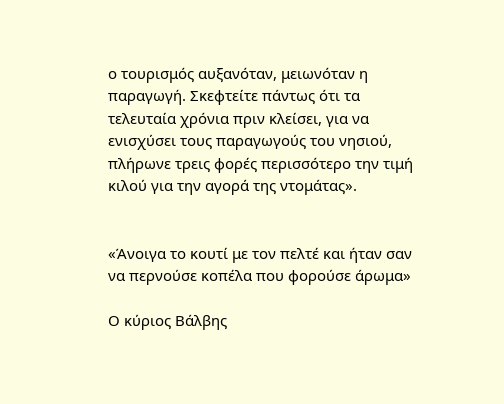ο τουρισμός αυξανόταν, μειωνόταν η παραγωγή. Σκεφτείτε πάντως ότι τα τελευταία χρόνια πριν κλείσει, για να ενισχύσει τους παραγωγούς του νησιού, πλήρωνε τρεις φορές περισσότερο την τιμή κιλού για την αγορά της ντομάτας».


«Άνοιγα το κουτί με τον πελτέ και ήταν σαν να περνούσε κοπέλα που φορούσε άρωμα»

Ο κύριος Βάλβης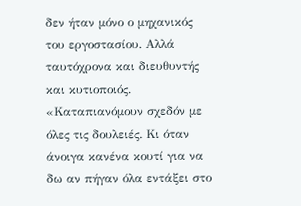δεν ήταν μόνο ο μηχανικός του εργοστασίου. Αλλά ταυτόχρονα και διευθυντής και κυτιοποιός.
«Καταπιανόμουν σχεδόν με όλες τις δουλειές. Κι όταν άνοιγα κανένα κουτί για να δω αν πήγαν όλα εντάξει στο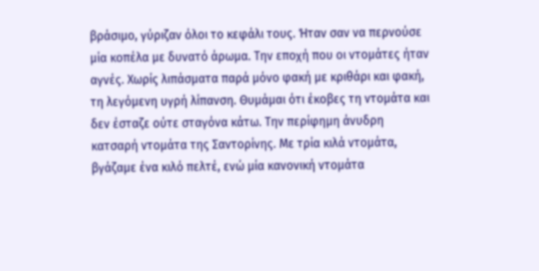βράσιμο, γύριζαν όλοι το κεφάλι τους. Ήταν σαν να περνούσε μία κοπέλα με δυνατό άρωμα. Την εποχή που οι ντομάτες ήταν αγνές. Χωρίς λιπάσματα παρά μόνο φακή με κριθάρι και φακή, τη λεγόμενη υγρή λίπανση. Θυμάμαι ότι έκοβες τη ντομάτα και δεν έσταζε ούτε σταγόνα κάτω. Την περίφημη άνυδρη κατσαρή ντομάτα της Σαντορίνης. Με τρία κιλά ντομάτα, βγάζαμε ένα κιλό πελτέ, ενώ μία κανονική ντομάτα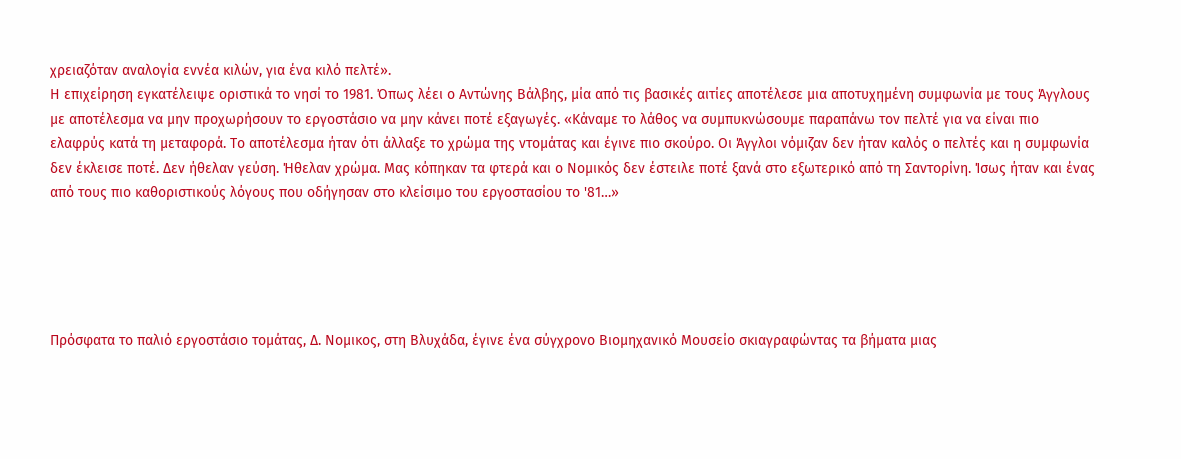χρειαζόταν αναλογία εννέα κιλών, για ένα κιλό πελτέ».
Η επιχείρηση εγκατέλειψε οριστικά το νησί το 1981. Όπως λέει ο Αντώνης Βάλβης, μία από τις βασικές αιτίες αποτέλεσε μια αποτυχημένη συμφωνία με τους Άγγλους με αποτέλεσμα να μην προχωρήσουν το εργοστάσιο να μην κάνει ποτέ εξαγωγές. «Κάναμε το λάθος να συμπυκνώσουμε παραπάνω τον πελτέ για να είναι πιο ελαφρύς κατά τη μεταφορά. Το αποτέλεσμα ήταν ότι άλλαξε το χρώμα της ντομάτας και έγινε πιο σκούρο. Οι Άγγλοι νόμιζαν δεν ήταν καλός ο πελτές και η συμφωνία δεν έκλεισε ποτέ. Δεν ήθελαν γεύση. Ήθελαν χρώμα. Μας κόπηκαν τα φτερά και ο Νομικός δεν έστειλε ποτέ ξανά στο εξωτερικό από τη Σαντορίνη. Ίσως ήταν και ένας από τους πιο καθοριστικούς λόγους που οδήγησαν στο κλείσιμο του εργοστασίου το '81…»





Πρόσφατα το παλιό εργοστάσιο τομάτας, Δ. Νομικος, στη Βλυχάδα, έγινε ένα σύγχρονο Βιομηχανικό Μουσείο σκιαγραφώντας τα βήματα μιας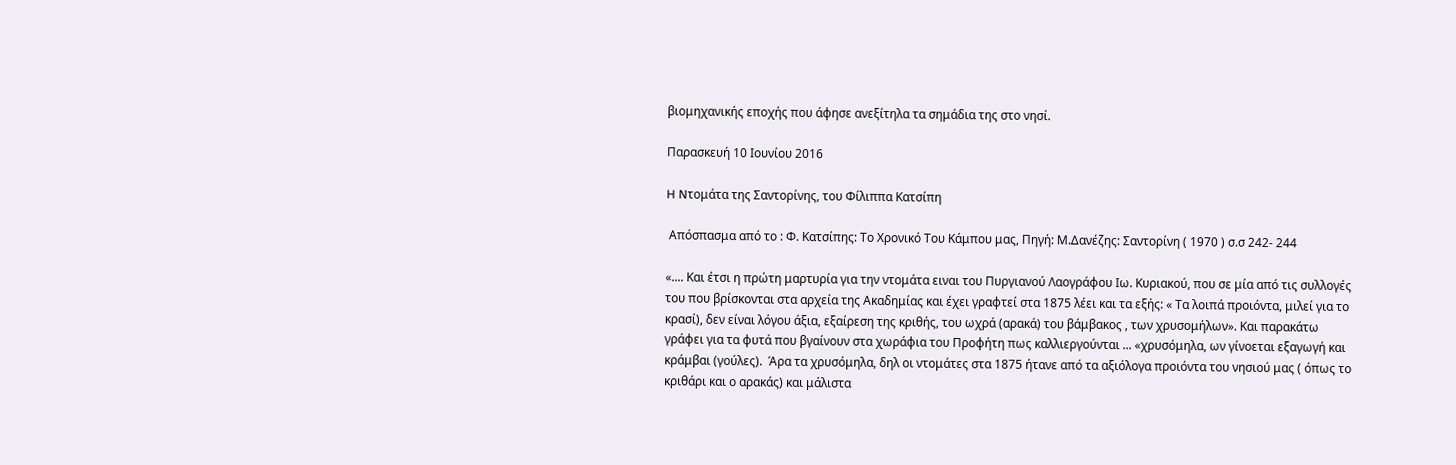βιομηχανικής εποχής που άφησε ανεξίτηλα τα σημάδια της στο νησί.

Παρασκευή 10 Ιουνίου 2016

H Nτoμάτα της Σαντορίνης, του Φίλιππα Κατσίπη

 Απόσπασμα από το : Φ. Κατσίπης: Το Χρονικό Του Κάμπου μας, Πηγή: Μ.Δανέζης: Σαντορίνη ( 1970 ) σ.σ 242- 244

«.... Και έτσι η πρώτη μαρτυρία για την ντομάτα ειναι του Πυργιανού Λαογράφου Ιω. Κυριακού, που σε μία από τις συλλογές του που βρίσκονται στα αρχεία της Ακαδημίας και έχει γραφτεί στα 1875 λέει και τα εξής: « Τα λοιπά προιόντα, μιλεί για το κρασί), δεν είναι λόγου άξια, εξαίρεση της κριθής, του ωχρά (αρακά) του βάμβακος , των χρυσομήλων». Και παρακάτω γράφει για τα φυτά που βγαίνουν στα χωράφια του Προφήτη πως καλλιεργούνται ... «χρυσόμηλα, ων γίνοεται εξαγωγή και κράμβαι (γούλες).  Άρα τα χρυσόμηλα, δηλ οι ντομάτες στα 1875 ήτανε από τα αξιόλογα προιόντα του νησιού μας ( όπως το κριθάρι και ο αρακάς) και μάλιστα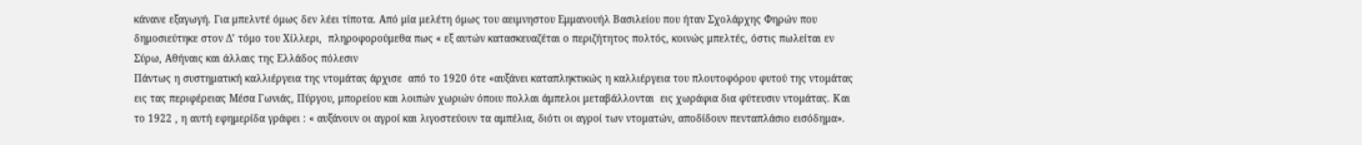κάνανε εξαγωγή. Για μπελντέ όμως δεν λέει τίποτα. Από μία μελέτη όμως του αειμνηστου Εμμανουήλ Βασιλείου που ήταν Σχολάρχης Φηρών που δημοσιεύτηκε στον Δ’ τόμο του Χίλλερι,  πληροφορούμεθα πως « εξ αυτών κατασκευαζέται ο περιζήτητος πολτός, κοινώς μπελτές, όστις πωλείται εν Σύρω, Αθήναις και άλλαις της Ελλάδος πόλεσιν
Πάντως η συστηματική καλλιέργεια της ντομάτας άρχισε  από το 1920 ότε «αυξάνει καταπληκτικώς η καλλιέργεια του πλουτοφόρου φυτού της ντομάτας εις τας περιφέρειας Μέσα Γωνιάς, Πύργου, μπορείου και λοιπών χωριών όποιυ πολλαι άμπελοι μεταβάλλονται  εις χωράφια δια φύτευσιν ντομάτας. Και το 1922 , η αυτή εφημερίδα γράφει : « αυξάνουν οι αγροί και λιγοστεύουν τα αμπέλια, διότι οι αγροί των ντοματών, αποδίδουν πενταπλάσιο εισόδημα».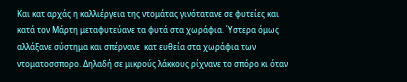Και κατ αρχάς η καλλιέργεια της ντομάτας γινότατανε σε φυτείες και κατά τον Μάρτη μεταφυτεύανε τα φυτά στα χωράφια. Ύστερα όμως αλλάξανε σύστημα και σπέρνανε  κατ ευθεία στα χωράφια των ντοματοσσπορο. Δηλαδή σε μικρούς λάκκους ρίχνανε το σπόρο κι όταν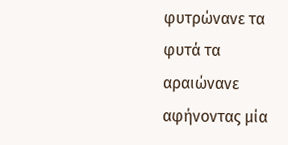φυτρώνανε τα φυτά τα αραιώνανε αφήνοντας μία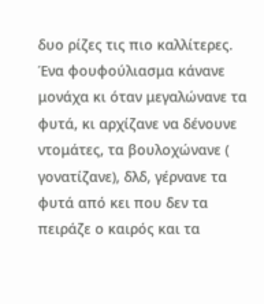δυο ρίζες τις πιο καλλίτερες. Ένα φουφούλιασμα κάνανε μονάχα κι όταν μεγαλώνανε τα φυτά, κι αρχίζανε να δένουνε ντομάτες, τα βουλοχώνανε ( γονατίζανε), δλδ, γέρνανε τα φυτά από κει που δεν τα πειράζε ο καιρός και τα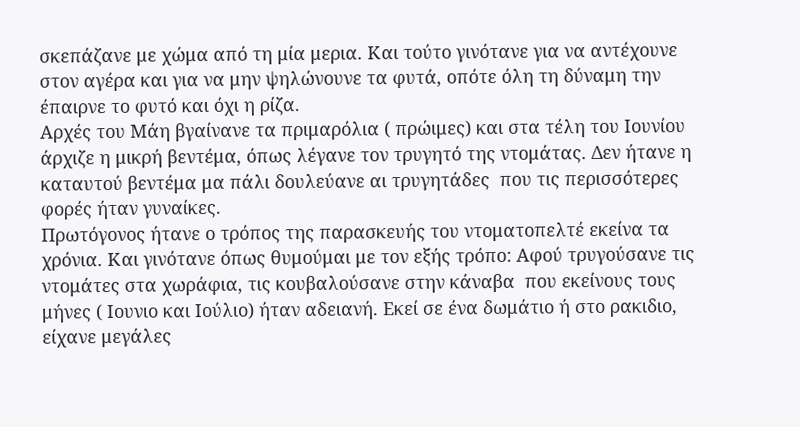σκεπάζανε με χώμα από τη μία μερια. Και τούτο γινότανε για να αντέχουνε στον αγέρα και για να μην ψηλώνουνε τα φυτά, οπότε όλη τη δύναμη την έπαιρνε το φυτό και όχι η ρίζα.
Αρχές του Μάη βγαίνανε τα πριμαρόλια ( πρώιμες) και στα τέλη του Ιουνίου άρχιζε η μικρή βεντέμα, όπως λέγανε τον τρυγητό της ντομάτας. Δεν ήτανε η καταυτού βεντέμα μα πάλι δουλεύανε αι τρυγητάδες  που τις περισσότερες φορές ήταν γυναίκες.
Πρωτόγονος ήτανε ο τρόπος της παρασκευής του ντοματοπελτέ εκείνα τα χρόνια. Και γινότανε όπως θυμούμαι με τον εξής τρόπο: Αφού τρυγούσανε τις ντομάτες στα χωράφια, τις κουβαλούσανε στην κάναβα  που εκείνους τους μήνες ( Ιουνιο και Ιούλιο) ήταν αδειανή. Εκεί σε ένα δωμάτιο ή στο ρακιδιο, είχανε μεγάλες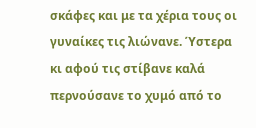σκάφες και με τα χέρια τους οι γυναίκες τις λιώνανε. Ύστερα κι αφού τις στίβανε καλά περνούσανε το χυμό από το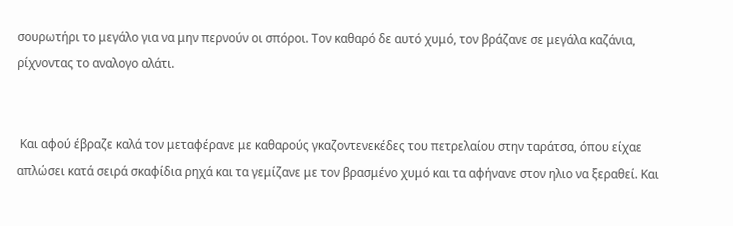σουρωτήρι το μεγάλο για να μην περνούν οι σπόροι. Τον καθαρό δε αυτό χυμό, τον βράζανε σε μεγάλα καζάνια, ρίχνοντας το αναλογο αλάτι.


 Και αφού έβραζε καλά τον μεταφέρανε με καθαρούς γκαζοντενεκέδες του πετρελαίου στην ταράτσα, όπου είχαε απλώσει κατά σειρά σκαφίδια ρηχά και τα γεμίζανε με τον βρασμένο χυμό και τα αφήνανε στον ηλιο να ξεραθεί. Και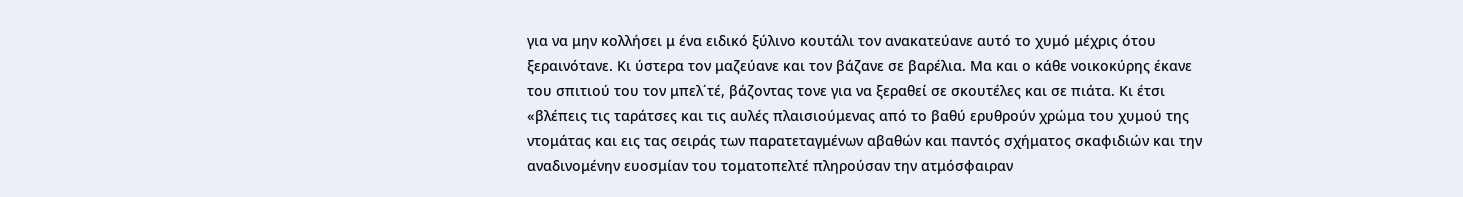για να μην κολλήσει μ ένα ειδικό ξύλινο κουτάλι τον ανακατεύανε αυτό το χυμό μέχρις ότου ξεραινότανε. Κι ύστερα τον μαζεύανε και τον βάζανε σε βαρέλια. Μα και ο κάθε νοικοκύρης έκανε του σπιτιού του τον μπελ΄τέ, βάζοντας τονε για να ξεραθεί σε σκουτέλες και σε πιάτα. Κι έτσι «βλέπεις τις ταράτσες και τις αυλές πλαισιούμενας από το βαθύ ερυθρούν χρώμα του χυμού της ντομάτας και εις τας σειράς των παρατεταγμένων αβαθών και παντός σχήματος σκαφιδιών και την αναδινομένην ευοσμίαν του τοματοπελτέ πληρούσαν την ατμόσφαιραν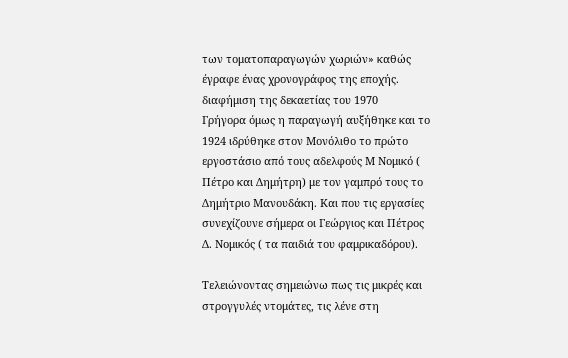των τοματοπαραγωγών χωριών» καθώς έγραφε ένας χρονογράφος της εποχής.
διαφήμιση της δεκαετίας του 1970
Γρήγορα όμως η παραγωγή αυξήθηκε και το 1924 ιδρύθηκε στον Μονόλιθο το πρώτο εργοστάσιο από τους αδελφούς Μ Νομικό ( Πέτρο και Δημήτρη) με τον γαμπρό τους το Δημήτριο Μανουδάκη. Και που τις εργασίες συνεχίζουνε σήμερα οι Γεώργιος και Πέτρος Δ. Νομικός ( τα παιδιά του φαμρικαδόρου).

Τελειώνοντας σημειώνω πως τις μικρές και στρογγυλές ντομάτες, τις λένε στη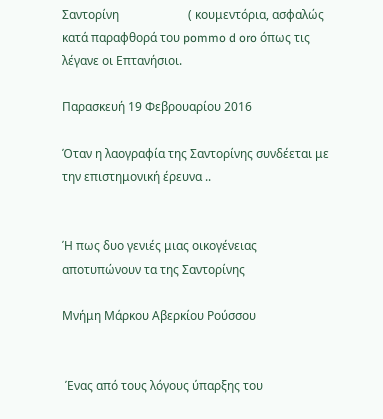Σαντορίνη                       ( κουμεντόρια, ασφαλώς κατά παραφθορά του pommo d oro όπως τις λέγανε οι Επτανήσιοι.

Παρασκευή 19 Φεβρουαρίου 2016

Όταν η λαογραφία της Σαντορίνης συνδέεται με την επιστημονική έρευνα ..


Ή πως δυο γενιές μιας οικογένειας αποτυπώνουν τα της Σαντορίνης

Μνήμη Μάρκου Αβερκίου Ρούσσου


 Ένας από τους λόγους ύπαρξης του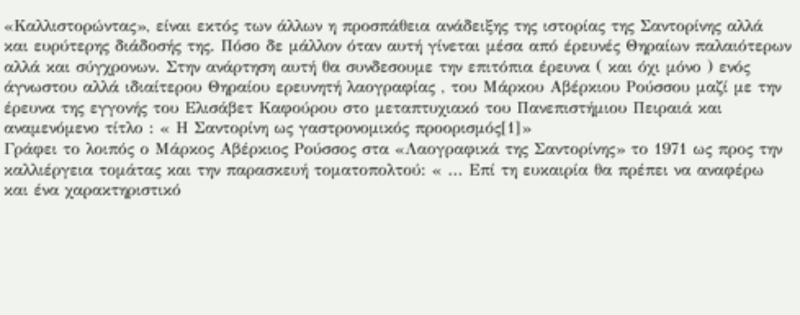«Καλλιστορώντας», είναι εκτός των άλλων η προσπάθεια ανάδειξης της ιστορίας της Σαντορίνης αλλά και ευρύτερης διάδοσής της. Πόσο δε μάλλον όταν αυτή γίνεται μέσα από έρευνές Θηραίων παλαιότερων αλλά και σύγχρονων. Στην ανάρτηση αυτή θα συνδεσουμε την επιτόπια έρευνα ( και όχι μόνο ) ενός άγνωστου αλλά ιδιαίτερου Θηραίου ερευνητή λαογραφίας , του Μάρκου Αβέρκιου Ρούσσου μαζί με την έρευνα της εγγονής του Ελισάβετ Καφούρου στο μεταπτυχιακό του Πανεπιστήμιου Πειραιά και αναμενόμενο τίτλο : « Η Σαντορίνη ως γαστρονομικός προορισμός[1]»
Γράφει το λοιπός ο Μάρκος Αβέρκιος Ρούσσος στα «Λαογραφικά της Σαντορίνης» το 1971 ως προς την καλλιέργεια τομάτας και την παρασκευή τοματοπολτού: « ... Επί τη ευκαιρία θα πρέπει να αναφέρω και ένα χαρακτηριστικό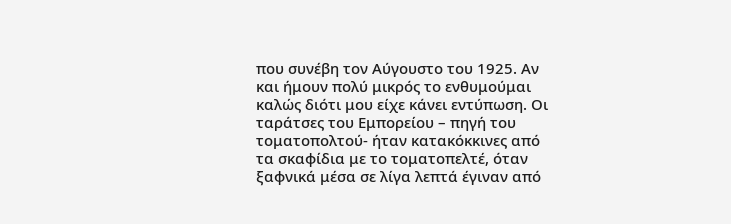που συνέβη τον Αύγουστο του 1925. Αν και ήμουν πολύ μικρός το ενθυμούμαι καλώς διότι μου είχε κάνει εντύπωση. Οι ταράτσες του Εμπορείου – πηγή του τοματοπολτού- ήταν κατακόκκινες από τα σκαφίδια με το τοματοπελτέ, όταν ξαφνικά μέσα σε λίγα λεπτά έγιναν από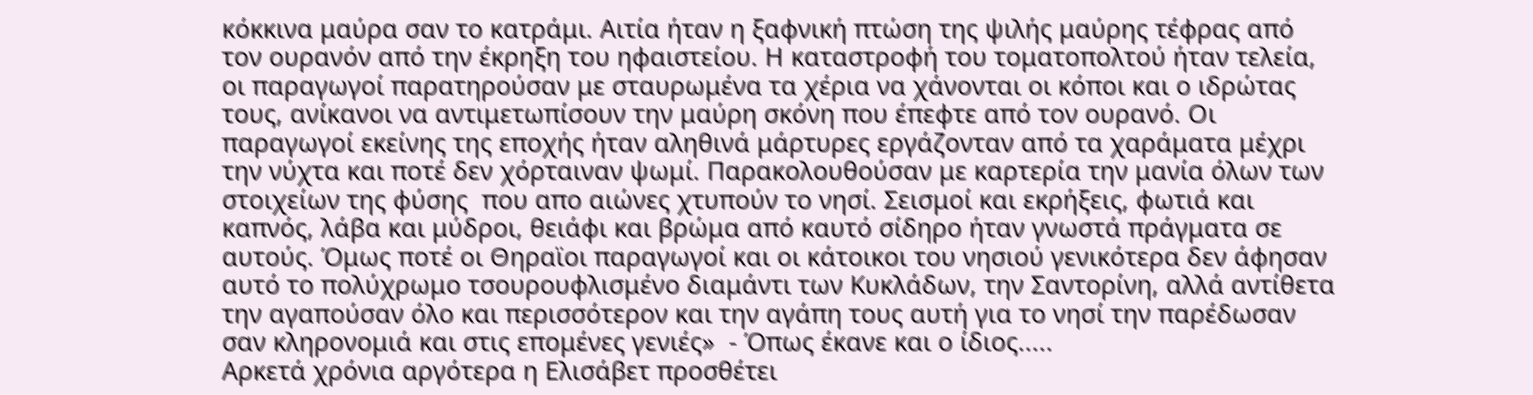κόκκινα μαύρα σαν το κατράμι. Αιτία ήταν η ξαφνική πτώση της ψιλής μαύρης τέφρας από τον ουρανόν από την έκρηξη του ηφαιστείου. Η καταστροφή του τοματοπολτού ήταν τελεία, οι παραγωγοί παρατηρούσαν με σταυρωμένα τα χέρια να χάνονται οι κόποι και ο ιδρώτας τους, ανίκανοι να αντιμετωπίσουν την μαύρη σκόνη που έπεφτε από τον ουρανό. Οι παραγωγοί εκείνης της εποχής ήταν αληθινά μάρτυρες εργάζονταν από τα χαράματα μέχρι την νύχτα και ποτέ δεν χόρταιναν ψωμί. Παρακολουθούσαν με καρτερία την μανία όλων των στοιχείων της φύσης  που απο αιώνες χτυπούν το νησί. Σεισμοί και εκρήξεις, φωτιά και καπνός, λάβα και μύδροι, θειάφι και βρώμα από καυτό σίδηρο ήταν γνωστά πράγματα σε αυτούς. Όμως ποτέ οι Θηραϊοι παραγωγοί και οι κάτοικοι του νησιού γενικότερα δεν άφησαν αυτό το πολύχρωμο τσουρουφλισμένο διαμάντι των Κυκλάδων, την Σαντορίνη, αλλά αντίθετα την αγαπούσαν όλο και περισσότερον και την αγάπη τους αυτή για το νησί την παρέδωσαν σαν κληρονομιά και στις επομένες γενιές»  - Όπως έκανε και ο ίδιος.....
Aρκετά χρόνια αργότερα η Ελισάβετ προσθέτει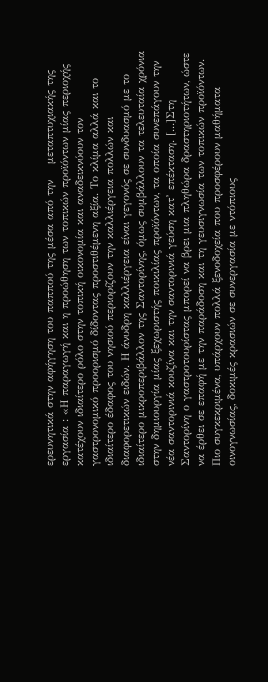ερευνητικά στην αφήγηση του παππού της μέσα από την    μεταπτυχιακής της εργασία : «Η παραγωγή και η προώθηση των τοπικών προϊόντων μίας περιοχής κατέχουν ιδιαίτερο ρόλο στην τοπική οικονομία και αναδεικνύουν τον γαστρονομικό προορισμό δίδοντας προστιθέμενη αξία. Το κλίμα αλλά και το ιδιαίτερο έδαφος του νησιού περιορίζουν την καλλιέργεια πολλών και διαφορετικών ειδών. Η άνυδρη καλλιέργεια είναι γεγονός σε συνδυασμό με το ιδιαίτερο μικροπεριβάλλον της Σαντορίνης, όμως συμβάλλουν τα τελευταία χρόνια στην δημιουργία μίας ξεχωριστής ποικιλίας προϊόντων, τα οποία συνεπάγουν την νέα σαντορινιά κουζίνα και την σαντορινιά γεύση κατ’ επέκταση. [...]Στη Σαντορίνη ο γαστροτουρίστας μπορεί να βρει μια πληθώρα δραστηριοτήτων, ώστε να έρθει σε επαφή με την παράδοση και τη γευσιγνωσία των τοπικών προϊόντων. Πιο συγκεκριμένα, υπάρχουν πολλά ξενοδοχεία που προσφέρουν μαθήματα οινογνωσίας, δοκιμές κρασιών σε συνεργασία με ντόπιους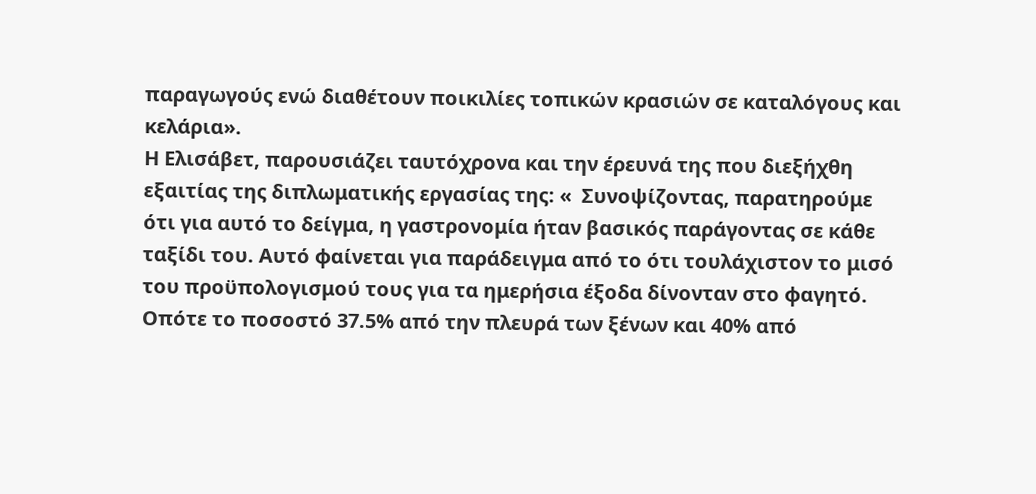παραγωγούς ενώ διαθέτουν ποικιλίες τοπικών κρασιών σε καταλόγους και κελάρια».
Η Ελισάβετ, παρουσιάζει ταυτόχρονα και την έρευνά της που διεξήχθη εξαιτίας της διπλωματικής εργασίας της: «  Συνοψίζοντας, παρατηρούμε ότι για αυτό το δείγμα, η γαστρονομία ήταν βασικός παράγοντας σε κάθε ταξίδι του. Αυτό φαίνεται για παράδειγμα από το ότι τουλάχιστον το μισό του προϋπολογισμού τους για τα ημερήσια έξοδα δίνονταν στο φαγητό. Οπότε το ποσοστό 37.5% από την πλευρά των ξένων και 40% από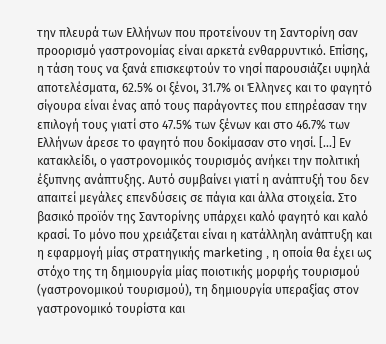την πλευρά των Ελλήνων που προτείνουν τη Σαντορίνη σαν προορισμό γαστρονομίας είναι αρκετά ενθαρρυντικό. Επίσης, η τάση τους να ξανά επισκεφτούν το νησί παρουσιάζει υψηλά αποτελέσματα, 62.5% οι ξένοι, 31.7% οι Έλληνες και το φαγητό σίγουρα είναι ένας από τους παράγοντες που επηρέασαν την επιλογή τους γιατί στο 47.5% των ξένων και στο 46.7% των Ελλήνων άρεσε το φαγητό που δοκίμασαν στο νησί. [...] Εν κατακλείδι, ο γαστρονομικός τουρισμός ανήκει την πολιτική έξυπνης ανάπτυξης. Αυτό συμβαίνει γιατί η ανάπτυξή του δεν απαιτεί μεγάλες επενδύσεις σε πάγια και άλλα στοιχεία. Στο βασικό προϊόν της Σαντορίνης υπάρχει καλό φαγητό και καλό κρασί. Το μόνο που χρειάζεται είναι η κατάλληλη ανάπτυξη και η εφαρμογή μίας στρατηγικής marketing , η οποία θα έχει ως στόχο της τη δημιουργία μίας ποιοτικής μορφής τουρισμού (γαστρονομικού τουρισμού), τη δημιουργία υπεραξίας στον γαστρονομικό τουρίστα και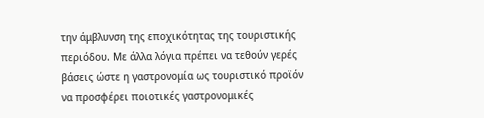την άμβλυνση της εποχικότητας της τουριστικής περιόδου. Με άλλα λόγια πρέπει να τεθούν γερές βάσεις ώστε η γαστρονομία ως τουριστικό προϊόν να προσφέρει ποιοτικές γαστρονομικές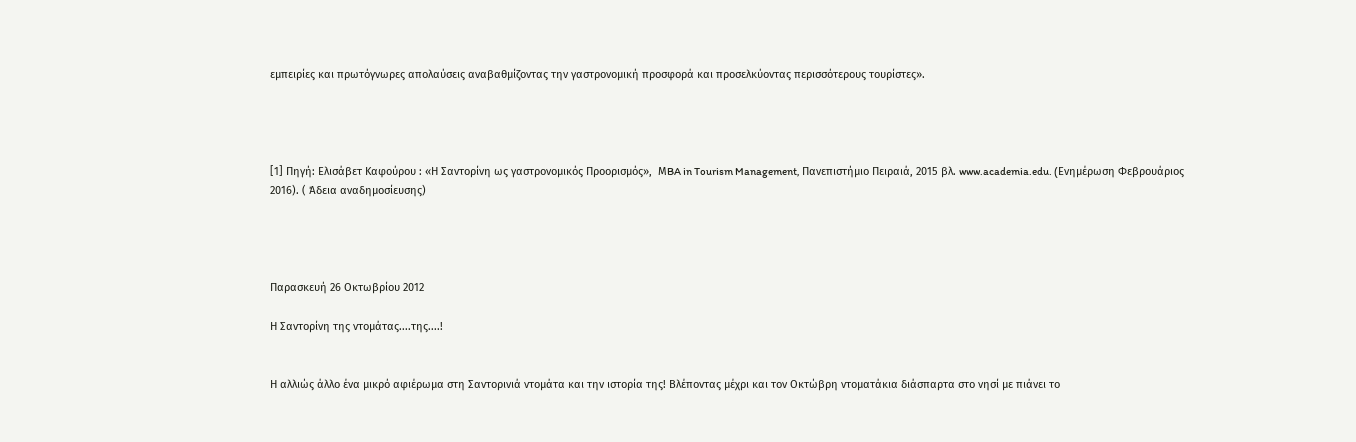εμπειρίες και πρωτόγνωρες απολαύσεις αναβαθμίζοντας την γαστρονομική προσφορά και προσελκύοντας περισσότερους τουρίστες».




[1] Πηγή: Ελισάβετ Καφούρου : «Η Σαντορίνη ως γαστρονομικός Προορισμός»,  ΜBA in Tourism Management, Πανεπιστήμιο Πειραιά, 2015 βλ. www.academia.edu. (Eνημέρωση Φεβρουάριος 2016). ( Άδεια αναδημοσίευσης)




Παρασκευή 26 Οκτωβρίου 2012

Η Σαντορίνη της ντομάτας....της....!


Η αλλιώς άλλο ένα μικρό αφιέρωμα στη Σαντορινιά ντομάτα και την ιστορία της! Βλέποντας μέχρι και τον Οκτώβρη ντοματάκια διάσπαρτα στο νησί με πιάνει το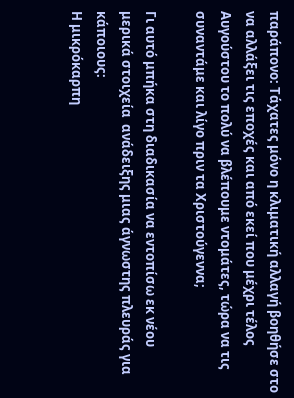παράπονο: Τάχατες μόνο η κλιματική αλλαγή βοηθήσε στο να αλλάξει τις εποχές και από εκεί που μέχρι τέλος Αυγούστου το πολύ να βλέπουμε ντομάτες, τώρα να τις συναντάμε και λίγο πριν τα Χριστούγεννα;

Γι αυτό μπήκα στη διαδικασία να εντοπίσω εκ νέου μερικά στοιχεία  ανάδειξης μιας άγνωστης πλευράς για κάποιους:
Η μικρόκαρπη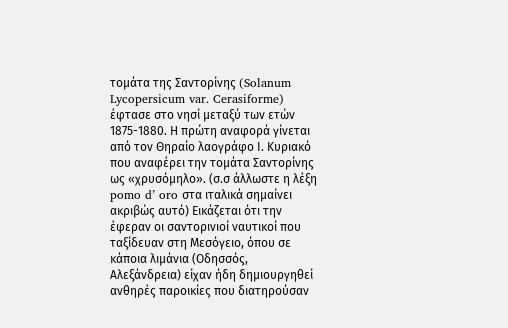τομάτα της Σαντορίνης (Solanum Lycopersicum var. Cerasiforme)  έφτασε στο νησί μεταξύ των ετών 1875-1880. Η πρώτη αναφορά γίνεται από τον Θηραίο λαογράφο Ι. Κυριακό που αναφέρει την τομάτα Σαντορίνης ως «χρυσόμηλο». (σ.σ άλλωστε η λέξη pomo d’ oro στα ιταλικά σημαίνει ακριβώς αυτό) Εικάζεται ότι την έφεραν οι σαντορινιοί ναυτικοί που ταξίδευαν στη Μεσόγειο, όπου σε κάποια λιμάνια (Οδησσός, Αλεξάνδρεια) είχαν ήδη δημιουργηθεί ανθηρές παροικίες που διατηρούσαν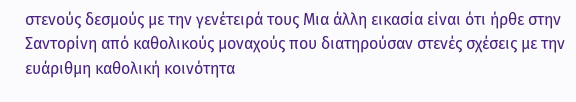στενούς δεσμούς με την γενέτειρά τους Μια άλλη εικασία είναι ότι ήρθε στην Σαντορίνη από καθολικούς μοναχούς που διατηρούσαν στενές σχέσεις με την ευάριθμη καθολική κοινότητα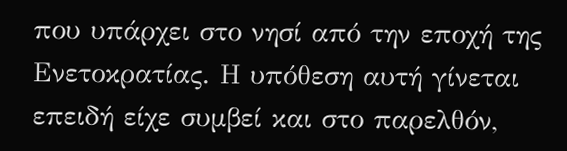που υπάρχει στο νησί από την εποχή της Ενετοκρατίας. Η υπόθεση αυτή γίνεται επειδή είχε συμβεί και στο παρελθόν,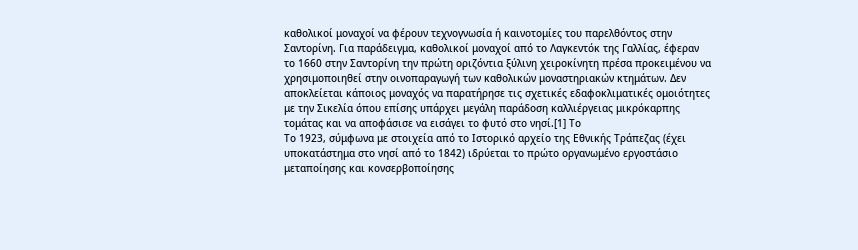καθολικοί μοναχοί να φέρουν τεχνογνωσία ή καινοτομίες του παρελθόντος στην Σαντορίνη. Για παράδειγμα, καθολικοί μοναχοί από το Λαγκεντόκ της Γαλλίας, έφεραν το 1660 στην Σαντορίνη την πρώτη οριζόντια ξύλινη χειροκίνητη πρέσα προκειμένου να χρησιμοποιηθεί στην οινοπαραγωγή των καθολικών μοναστηριακών κτημάτων. Δεν αποκλείεται κάποιος μοναχός να παρατήρησε τις σχετικές εδαφοκλιματικές ομοιότητες με την Σικελία όπου επίσης υπάρχει μεγάλη παράδοση καλλιέργειας μικρόκαρπης τομάτας και να αποφάσισε να εισάγει το φυτό στο νησί.[1] Το
Το 1923, σύμφωνα με στοιχεία από το Ιστορικό αρχείο της Εθνικής Τράπεζας (έχει υποκατάστημα στο νησί από το 1842) ιδρύεται το πρώτο οργανωμένο εργοστάσιο μεταποίησης και κονσερβοποίησης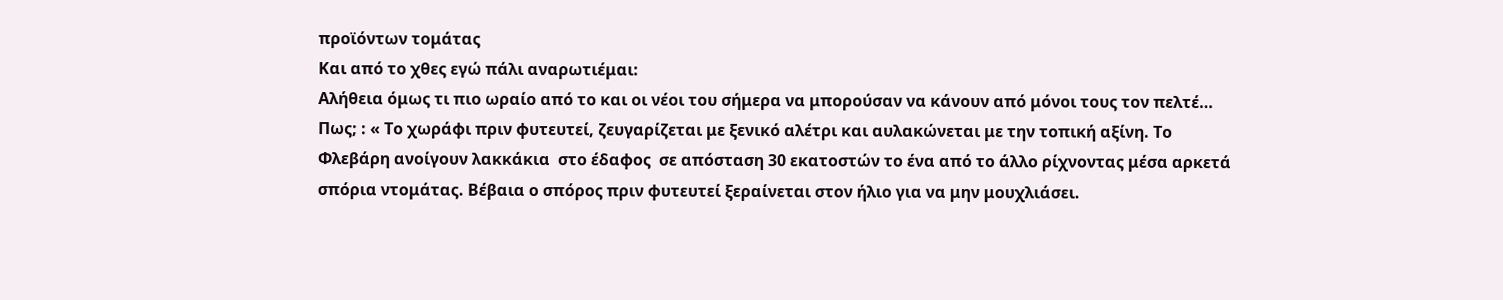προϊόντων τομάτας
Και από το χθες εγώ πάλι αναρωτιέμαι:
Αλήθεια όμως τι πιο ωραίο από το και οι νέοι του σήμερα να μπορούσαν να κάνουν από μόνοι τους τον πελτέ… Πως; : « Το χωράφι πριν φυτευτεί, ζευγαρίζεται με ξενικό αλέτρι και αυλακώνεται με την τοπική αξίνη. Το Φλεβάρη ανοίγουν λακκάκια  στο έδαφος  σε απόσταση 30 εκατοστών το ένα από το άλλο ρίχνοντας μέσα αρκετά σπόρια ντομάτας. Βέβαια ο σπόρος πριν φυτευτεί ξεραίνεται στον ήλιο για να μην μουχλιάσει.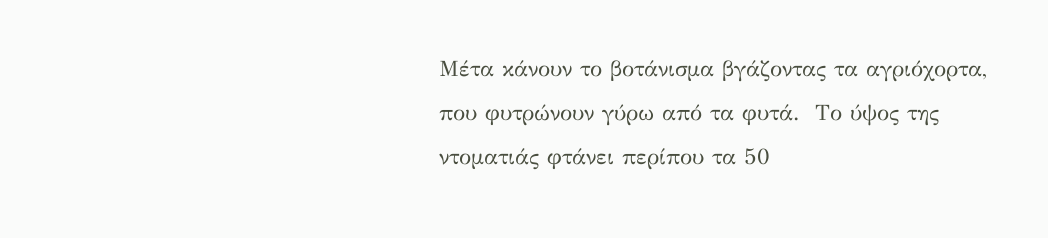Μέτα κάνουν το βοτάνισμα βγάζοντας τα αγριόχορτα, που φυτρώνουν γύρω από τα φυτά.  Το ύψος της ντοματιάς φτάνει περίπου τα 50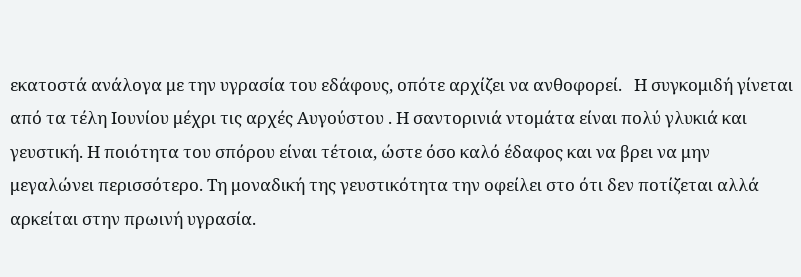εκατοστά ανάλογα με την υγρασία του εδάφους, οπότε αρχίζει να ανθοφορεί.   Η συγκομιδή γίνεται από τα τέλη Ιουνίου μέχρι τις αρχές Αυγούστου . Η σαντορινιά ντομάτα είναι πολύ γλυκιά και γευστική. Η ποιότητα του σπόρου είναι τέτοια, ώστε όσο καλό έδαφος και να βρει να μην μεγαλώνει περισσότερο. Τη μοναδική της γευστικότητα την οφείλει στο ότι δεν ποτίζεται αλλά αρκείται στην πρωινή υγρασία.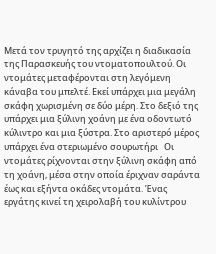Μετά τον τρυγητό της αρχίζει η διαδικασία της Παρασκευής του ντοματοπουλτού. Οι ντομάτες μεταφέρονται στη λεγόμενη κάναβα του μπελτέ. Εκεί υπάρχει μια μεγάλη σκάφη χωρισμένη σε δύο μέρη. Στο δεξιό της υπάρχει μια ξύλινη χοάνη με ένα οδοντωτό κύλιντρο και μια ξύστρα. Στο αριστερό μέρος υπάρχει ένα στεριωμένο σουρωτήρι   Οι ντομάτες ρίχνονται στην ξύλινη σκάφη από τη χοάνη, μέσα στην οποία έριχναν σαράντα έως και εξήντα οκάδες ντομάτα. Ένας εργάτης κινεί τη χειρολαβή του κυλίντρου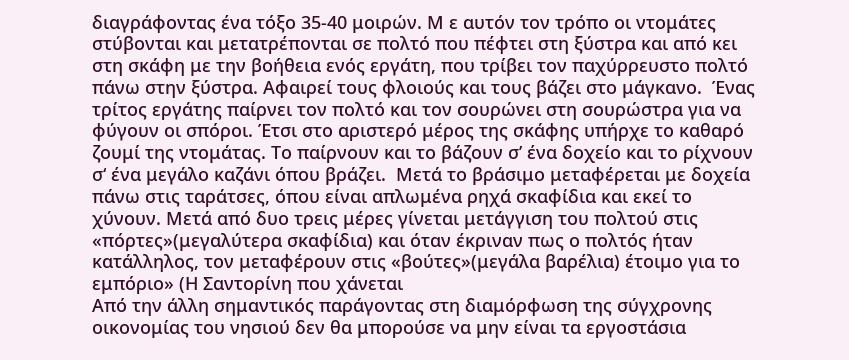διαγράφοντας ένα τόξο 35-40 μοιρών. Μ ε αυτόν τον τρόπο οι ντομάτες στύβονται και μετατρέπονται σε πολτό που πέφτει στη ξύστρα και από κει στη σκάφη με την βοήθεια ενός εργάτη, που τρίβει τον παχύρρευστο πολτό πάνω στην ξύστρα. Αφαιρεί τους φλοιούς και τους βάζει στο μάγκανο.  Ένας τρίτος εργάτης παίρνει τον πολτό και τον σουρώνει στη σουρώστρα για να φύγουν οι σπόροι. Έτσι στο αριστερό μέρος της σκάφης υπήρχε το καθαρό ζουμί της ντομάτας. Το παίρνουν και το βάζουν σ’ ένα δοχείο και το ρίχνουν σ‘ ένα μεγάλο καζάνι όπου βράζει.  Μετά το βράσιμο μεταφέρεται με δοχεία πάνω στις ταράτσες, όπου είναι απλωμένα ρηχά σκαφίδια και εκεί το χύνουν. Μετά από δυο τρεις μέρες γίνεται μετάγγιση του πολτού στις «πόρτες»(μεγαλύτερα σκαφίδια) και όταν έκριναν πως ο πολτός ήταν κατάλληλος, τον μεταφέρουν στις «βούτες»(μεγάλα βαρέλια) έτοιμο για το εμπόριο» (Η Σαντορίνη που χάνεται
Από την άλλη σημαντικός παράγοντας στη διαμόρφωση της σύγχρονης οικονομίας του νησιού δεν θα μπορούσε να μην είναι τα εργοστάσια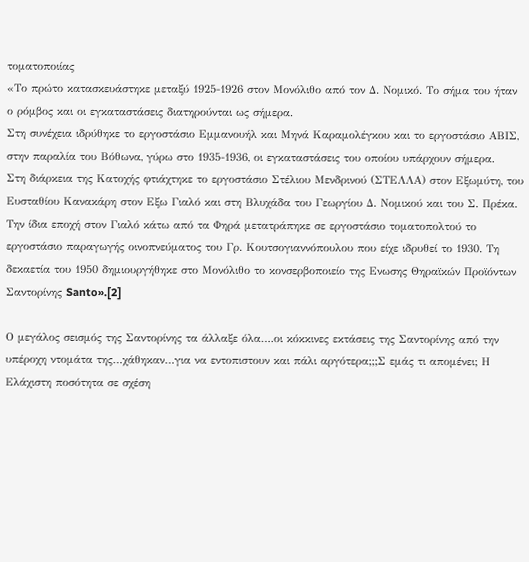τοματοποιίας
«Το πρώτο κατασκευάστηκε μεταξύ 1925-1926 στον Μονόλιθο από τον Δ. Νομικό. Το σήμα του ήταν ο ρόμβος και οι εγκαταστάσεις διατηρούνται ως σήμερα.
Στη συνέχεια ιδρύθηκε το εργοστάσιο Εμμανουήλ και Μηνά Καραμολέγκου και το εργοστάσιο ΑΒΙΣ, στην παραλία του Βόθωνα, γύρω στο 1935-1936, οι εγκαταστάσεις του οποίου υπάρχουν σήμερα.
Στη διάρκεια της Κατοχής φτιάχτηκε το εργοστάσιο Στέλιου Μενδρινού (ΣΤΕΛΛΑ) στον Εξωμύτη, του Ευσταθίου Κανακάρη στον Εξω Γιαλό και στη Βλυχάδα του Γεωργίου Δ. Νομικού και του Σ. Πρέκα.
Την ίδια εποχή στον Γιαλό κάτω από τα Φηρά μετατράπηκε σε εργοστάσιο τοματοπολτού το εργοστάσιο παραγωγής οινοπνεύματος του Γρ. Κουτσογιαννόπουλου που είχε ιδρυθεί το 1930. Τη δεκαετία του 1950 δημιουργήθηκε στο Μονόλιθο το κονσερβοποιείο της Ενωσης Θηραϊκών Προϊόντων Σαντορίνης Santo».[2]

Ο μεγάλος σεισμός της Σαντορίνης τα άλλαξε όλα….οι κόκκινες εκτάσεις της Σαντορίνης από την υπέροχη ντομάτα της…χάθηκαν…για να εντοπιστουν και πάλι αργότερα;;;Σ εμάς τι απομένει; Η Ελάχιστη ποσότητα σε σχέση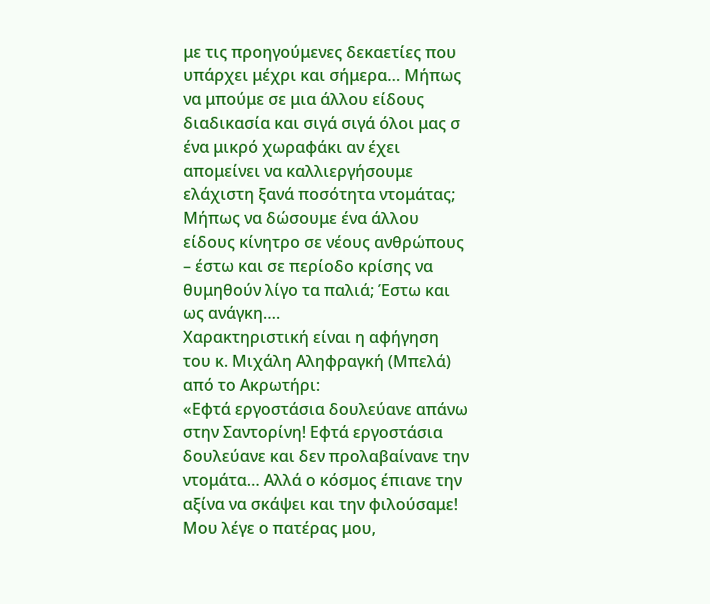με τις προηγούμενες δεκαετίες που υπάρχει μέχρι και σήμερα… Μήπως να μπούμε σε μια άλλου είδους διαδικασία και σιγά σιγά όλοι μας σ ένα μικρό χωραφάκι αν έχει απομείνει να καλλιεργήσουμε ελάχιστη ξανά ποσότητα ντομάτας; Μήπως να δώσουμε ένα άλλου είδους κίνητρο σε νέους ανθρώπους – έστω και σε περίοδο κρίσης να θυμηθούν λίγο τα παλιά; Έστω και ως ανάγκη….
Χαρακτηριστική είναι η αφήγηση του κ. Μιχάλη Αληφραγκή (Μπελά) από το Ακρωτήρι:
«Εφτά εργοστάσια δουλεύανε απάνω στην Σαντορίνη! Εφτά εργοστάσια δουλεύανε και δεν προλαβαίνανε την ντομάτα… Αλλά ο κόσμος έπιανε την αξίνα να σκάψει και την φιλούσαμε! Μου λέγε ο πατέρας μου,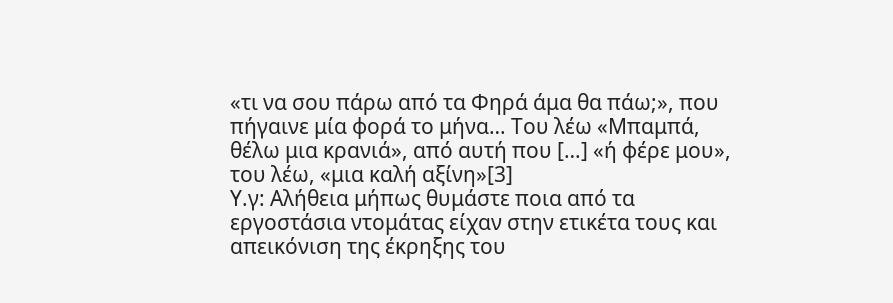«τι να σου πάρω από τα Φηρά άμα θα πάω;», που πήγαινε μία φορά το μήνα… Του λέω «Μπαμπά, θέλω μια κρανιά», από αυτή που […] «ή φέρε μου», του λέω, «μια καλή αξίνη»[3]
Υ.γ: Αλήθεια μήπως θυμάστε ποια από τα εργοστάσια ντομάτας είχαν στην ετικέτα τους και απεικόνιση της έκρηξης του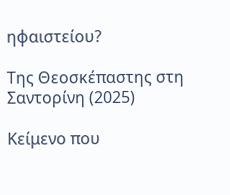ηφαιστείου?

Της Θεοσκέπαστης στη Σαντορίνη (2025)

Κείμενο που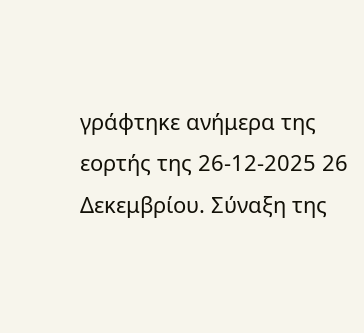γράφτηκε ανήμερα της εορτής της 26-12-2025 26 Δεκεμβρίου. Σύναξη της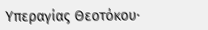Υπεραγίας Θεοτόκου∙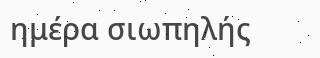ημέρα σιωπηλής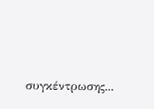συγκέντρωσης...